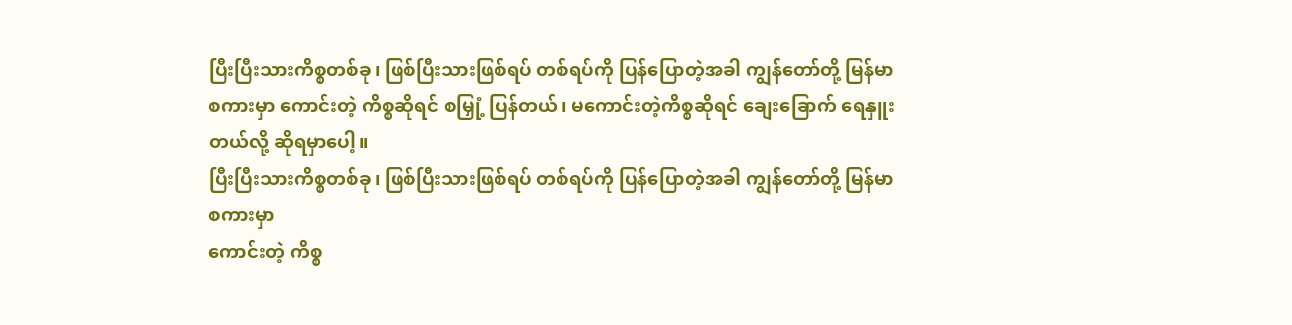ပြီးပြီးသားကိစ္စတစ်ခု၊ ဖြစ်ပြီးသားဖြစ်ရပ် တစ်ရပ်ကို ပြန်ပြောတဲ့အခါ ကျွန်တော်တို့ မြန်မာစကားမှာ ကောင်းတဲ့ ကိစ္စဆိုရင် စမြှုံ့ ပြန်တယ်၊ မကောင်းတဲ့ကိစ္စဆိုရင် ချေးခြောက် ရေနှူးတယ်လို့ ဆိုရမှာပေါ့။
ပြီးပြီးသားကိစ္စတစ်ခု၊ ဖြစ်ပြီးသားဖြစ်ရပ် တစ်ရပ်ကို ပြန်ပြောတဲ့အခါ ကျွန်တော်တို့ မြန်မာစကားမှာ
ကောင်းတဲ့ ကိစ္စ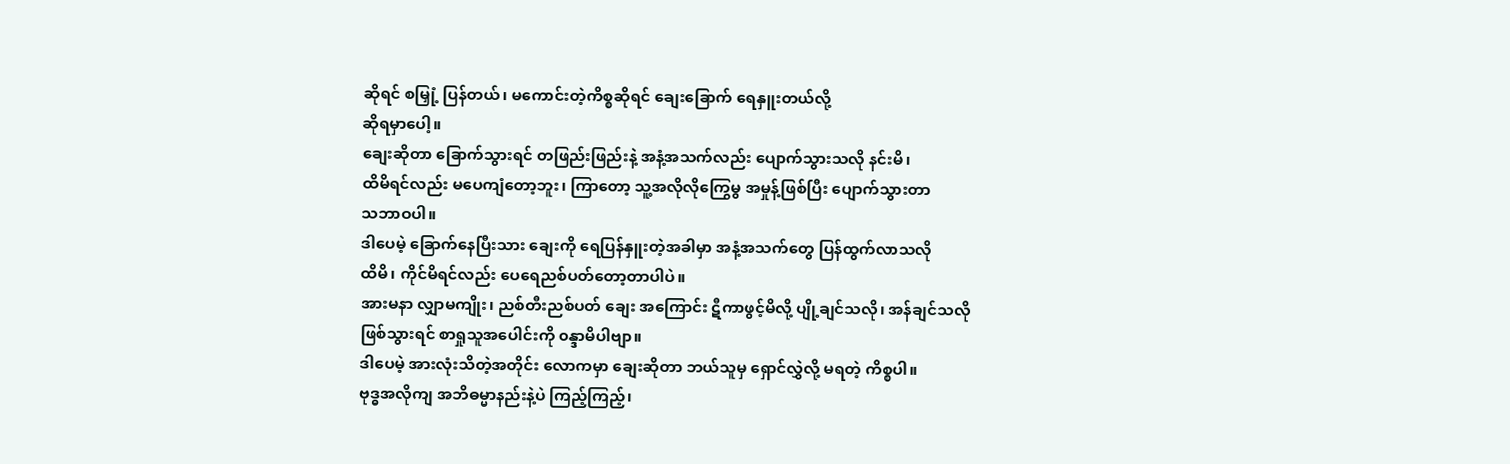ဆိုရင် စမြှုံ့ ပြန်တယ်၊ မကောင်းတဲ့ကိစ္စဆိုရင် ချေးခြောက် ရေနှူးတယ်လို့
ဆိုရမှာပေါ့။
ချေးဆိုတာ ခြောက်သွားရင် တဖြည်းဖြည်းနဲ့ အနံ့အသက်လည်း ပျောက်သွားသလို နင်းမိ၊
ထိမိရင်လည်း မပေကျံတော့ဘူး၊ ကြာတော့ သူ့အလိုလိုကြွေမွ အမှုန့်ဖြစ်ပြီး ပျောက်သွားတာ
သဘာဝပါ။
ဒါပေမဲ့ ခြောက်နေပြီးသား ချေးကို ရေပြန်နှူးတဲ့အခါမှာ အနံ့အသက်တွေ ပြန်ထွက်လာသလို
ထိမိ၊ ကိုင်မိရင်လည်း ပေရေညစ်ပတ်တော့တာပါပဲ။
အားမနာ လျှာမကျိုး၊ ညစ်တီးညစ်ပတ် ချေး အကြောင်း ဋီကာဖွင့်မိလို့ ပျို့ချင်သလို၊ အန်ချင်သလို
ဖြစ်သွားရင် စာရှုသူအပေါင်းကို ၀န္ဒာမိပါဗျာ။
ဒါပေမဲ့ အားလုံးသိတဲ့အတိုင်း လောကမှာ ချေးဆိုတာ ဘယ်သူမှ ရှောင်လွှဲလို့ မရတဲ့ ကိစ္စပါ။
ဗုဒ္ဓအလိုကျ အဘိဓမ္မာနည်းနဲ့ပဲ ကြည့်ကြည့်၊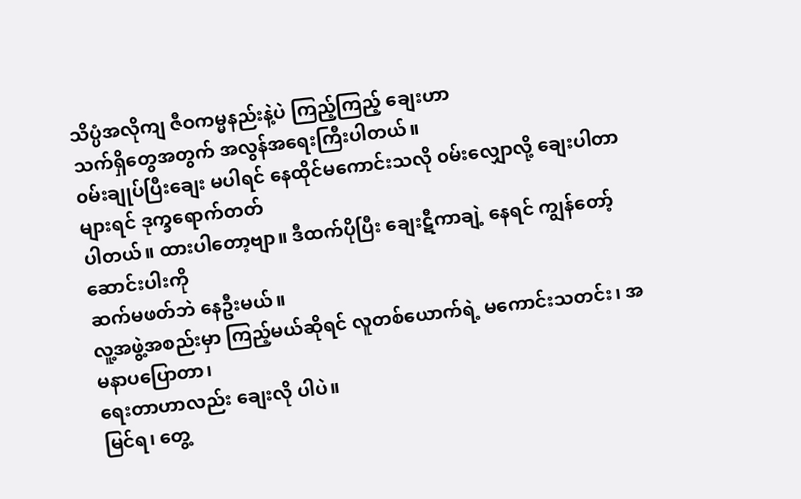သိပ္ပံအလိုကျ ဇီဝကမ္မနည်းနဲ့ပဲ ကြည့်ကြည့် ချေးဟာ
သက်ရှိတွေအတွက် အလွန်အရေးကြီးပါတယ်။
၀မ်းချုပ်ပြီးချေး မပါရင် နေထိုင်မကောင်းသလို ၀မ်းလျှောလို့ ချေးပါတာများရင် ဒုက္ခရောက်တတ်
ပါတယ်။ ထားပါတော့ဗျာ။ ဒီထက်ပိုပြီး ချေးဋီကာချဲ့ နေရင် ကျွန်တော့်ဆောင်းပါးကို
ဆက်မဖတ်ဘဲ နေဦးမယ်။
လူ့အဖွဲ့အစည်းမှာ ကြည့်မယ်ဆိုရင် လူတစ်ယောက်ရဲ့ မကောင်းသတင်း၊ အမနာပပြောတာ၊
ရေးတာဟာလည်း ချေးလို ပါပဲ။
မြင်ရ၊ တွေ့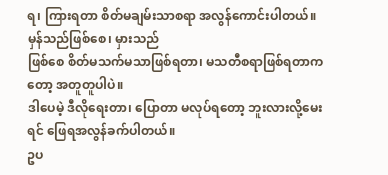ရ၊ ကြားရတာ စိတ်မချမ်းသာစရာ အလွန်ကောင်းပါတယ်။ မှန်သည်ဖြစ်စေ၊ မှားသည်
ဖြစ်စေ စိတ်မသက်မသာဖြစ်ရတာ၊ မသတီစရာဖြစ်ရတာကတော့ အတူတူပါပဲ။
ဒါပေမဲ့ ဒီလိုရေးတာ၊ ပြောတာ မလုပ်ရတော့ ဘူးလားလို့မေးရင် ဖြေရအလွန်ခက်ပါတယ်။
ဥပ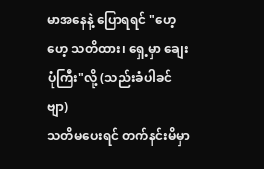မာအနေနဲ့ ပြောရရင် "ဟေ့ဟေ့ သတိထား၊ ရှေ့မှာ ချေးပုံကြီး"လို့ (သည်းခံပါခင်ဗျာ)
သတိမပေးရင် တက်နင်းမိမှာ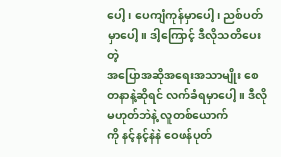ပေါ့၊ ပေကျံကုန်မှာပေါ့၊ ညစ်ပတ်မှာပေါ့။ ဒါ့ကြောင့် ဒီလိုသတိပေးတဲ့
အပြောအဆိုအရေးအသာမျိုး စေတနာနဲ့ဆိုရင် လက်ခံရမှာပေါ့။ ဒီလိုမဟုတ်ဘဲနဲ့ လူတစ်ယောက်
ကို နင့်နင့်နဲနဲ ဝေဖန်ပုတ်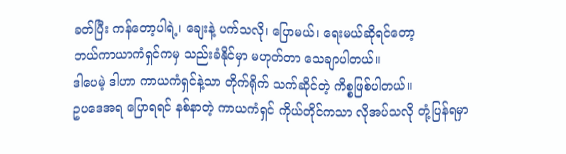ခတ်ပြီး ကန်တော့ပါရဲ့၊ ချေးနဲ့ ပက်သလို၊ ပြောမယ်၊ ရေးမယ်ဆိုရင်တော့
ဘယ်ကာယာကံရှင်ကမှ သည်းခံနိုင်မှာ မဟုတ်တာ သေချာပါတယ်။
ဒါပေမဲ့ ဒါဟာ ကာယကံရှင်နဲ့သာ တိုက်ရိုက် သက်ဆိုင်တဲ့ ကိစ္စဖြစ်ပါတယ်။
ဥပဒေအရ ပြောရရင် နစ်နာတဲ့ ကာယကံရှင် ကိုယ်တိုင်ကသာ လိုအပ်သလို တုံ့ပြန်ရမှာ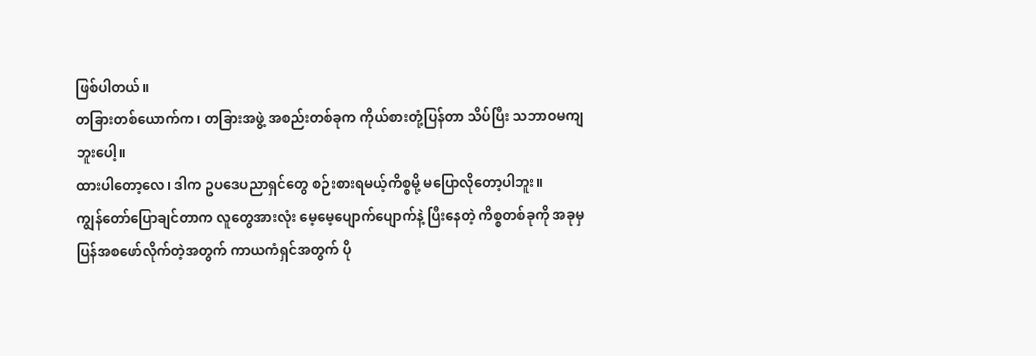ဖြစ်ပါတယ်။
တခြားတစ်ယောက်က၊ တခြားအဖွဲ့ အစည်းတစ်ခုက ကိုယ်စားတုံ့ပြန်တာ သိပ်ပြီး သဘာဝမကျ
ဘူးပေါ့။
ထားပါတော့လေ၊ ဒါက ဥပဒေပညာရှင်တွေ စဉ်းစားရမယ့်ကိစ္စမို့ မပြောလိုတော့ပါဘူး။
ကျွန်တော်ပြောချင်တာက လူတွေအားလုံး မေ့မေ့ပျောက်ပျောက်နဲ့ ပြီးနေတဲ့ ကိစ္စတစ်ခုကို အခုမှ
ပြန်အစဖော်လိုက်တဲ့အတွက် ကာယကံရှင်အတွက် ပို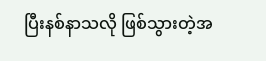ပြီးနစ်နာသလို ဖြစ်သွားတဲ့အ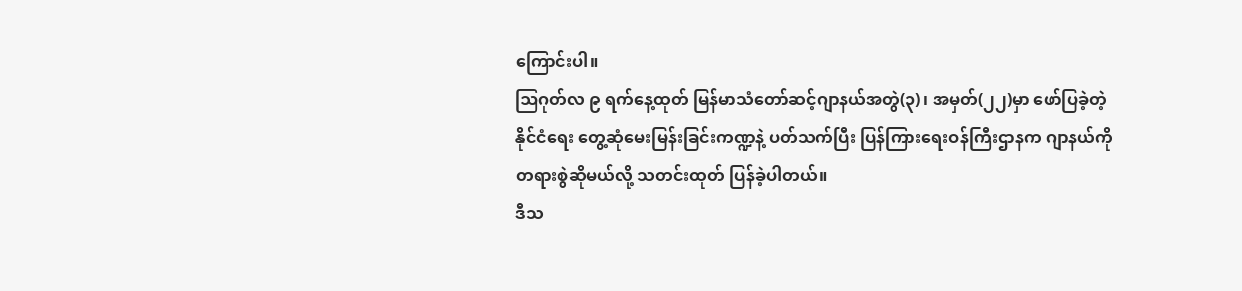ကြောင်းပါ။
ဩဂုတ်လ ၉ ရက်နေ့ထုတ် မြန်မာသံတော်ဆင့်ဂျာနယ်အတွဲ(၃)၊ အမှတ်(၂၂)မှာ ဖော်ပြခဲ့တဲ့
နိုင်ငံရေး တွေ့ဆုံမေးမြန်းခြင်းကဏ္ဍနဲ့ ပတ်သက်ပြီး ပြန်ကြားရေးဝန်ကြီးဌာနက ဂျာနယ်ကို
တရားစွဲဆိုမယ်လို့ သတင်းထုတ် ပြန်ခဲ့ပါတယ်။
ဒီသ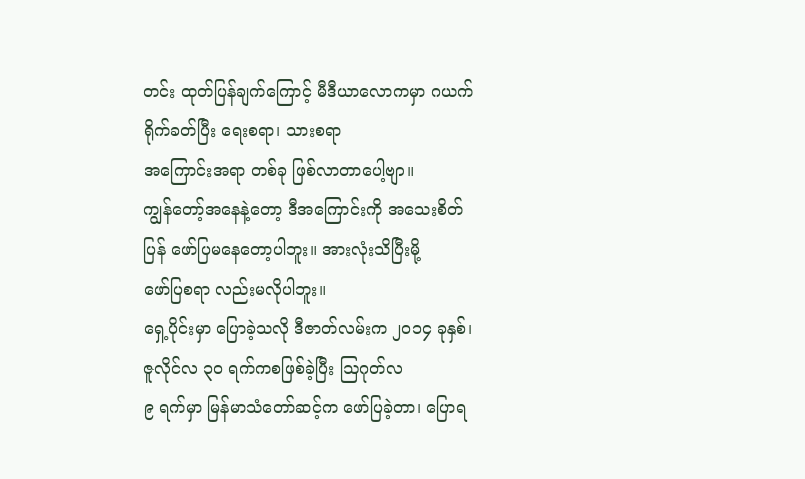တင်း ထုတ်ပြန်ချက်ကြောင့် မီဒီယာလောကမှာ ဂယက်ရိုက်ခတ်ပြီး ရေးစရာ၊ သားစရာ
အကြောင်းအရာ တစ်ခု ဖြစ်လာတာပေါ့ဗျာ။
ကျွန်တော့်အနေနဲ့တော့ ဒီအကြောင်းကို အသေးစိတ်ပြန် ဖော်ပြမနေတော့ပါဘူး။ အားလုံးသိပြီးမို့
ဖော်ပြစရာ လည်းမလိုပါဘူး။
ရှေ့ပိုင်းမှာ ပြောခဲ့သလို ဒီဇာတ်လမ်းက ၂၀၁၄ ခုနှစ်၊ ဇူလိုင်လ ၃၀ ရက်ကစဖြစ်ခဲ့ပြီး ဩဂုတ်လ
၉ ရက်မှာ မြန်မာသံတော်ဆင့်က ဖော်ပြခဲ့တာ၊ ပြောရ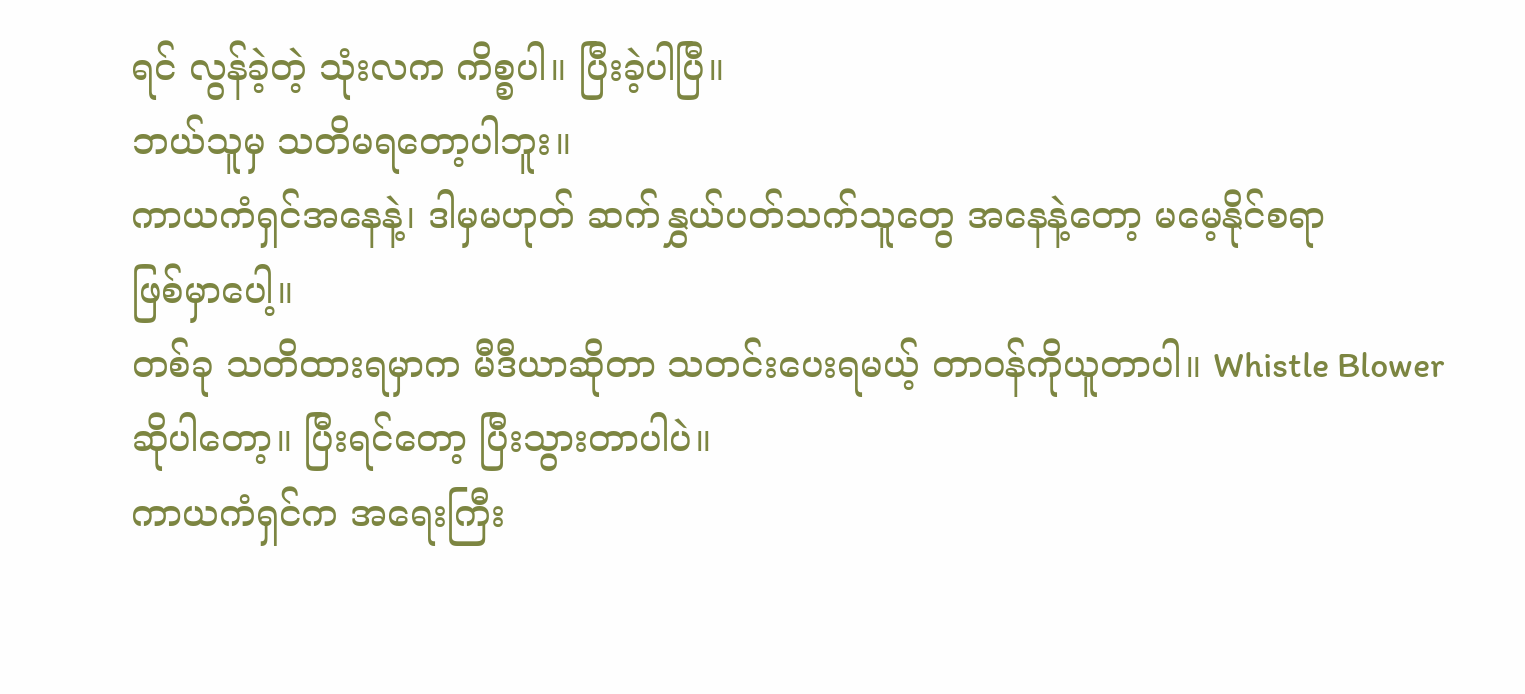ရင် လွန်ခဲ့တဲ့ သုံးလက ကိစ္စပါ။ ပြီးခဲ့ပါပြီ။
ဘယ်သူမှ သတိမရတော့ပါဘူး။
ကာယကံရှင်အနေနဲ့၊ ဒါမှမဟုတ် ဆက်နွှယ်ပတ်သက်သူတွေ အနေနဲ့တော့ မမေ့နိုင်စရာ
ဖြစ်မှာပေါ့။
တစ်ခု သတိထားရမှာက မီဒီယာဆိုတာ သတင်းပေးရမယ့် တာဝန်ကိုယူတာပါ။ Whistle Blower
ဆိုပါတော့။ ပြီးရင်တော့ ပြီးသွားတာပါပဲ။
ကာယကံရှင်က အရေးကြီး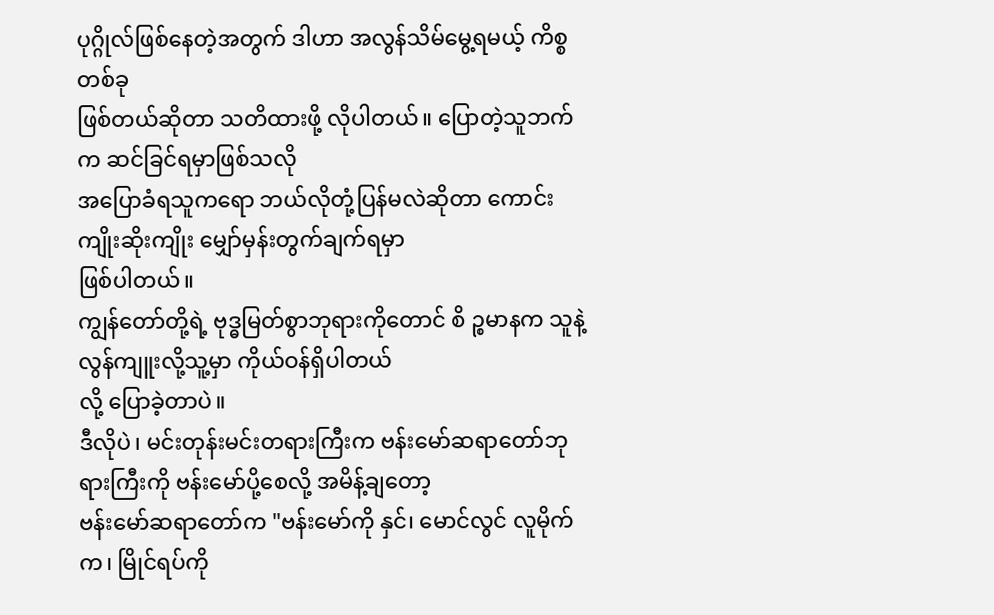ပုဂ္ဂိုလ်ဖြစ်နေတဲ့အတွက် ဒါဟာ အလွန်သိမ်မွေ့ရမယ့် ကိစ္စတစ်ခု
ဖြစ်တယ်ဆိုတာ သတိထားဖို့ လိုပါတယ်။ ပြောတဲ့သူဘက်က ဆင်ခြင်ရမှာဖြစ်သလို
အပြောခံရသူကရော ဘယ်လိုတုံ့ပြန်မလဲဆိုတာ ကောင်းကျိုးဆိုးကျိုး မျှော်မှန်းတွက်ချက်ရမှာ
ဖြစ်ပါတယ်။
ကျွန်တော်တို့ရဲ့ ဗုဒ္ဓမြတ်စွာဘုရားကိုတောင် စိ ဉ္စမာနက သူနဲ့ လွန်ကျူးလို့သူ့မှာ ကိုယ်ဝန်ရှိပါတယ်
လို့ ပြောခဲ့တာပဲ။
ဒီလိုပဲ၊ မင်းတုန်းမင်းတရားကြီးက ဗန်းမော်ဆရာတော်ဘုရားကြီးကို ဗန်းမော်ပို့စေလို့ အမိန့်ချတော့
ဗန်းမော်ဆရာတော်က "ဗန်းမော်ကို နှင်၊ မောင်လွင် လူမိုက်က၊ မြိုင်ရပ်ကို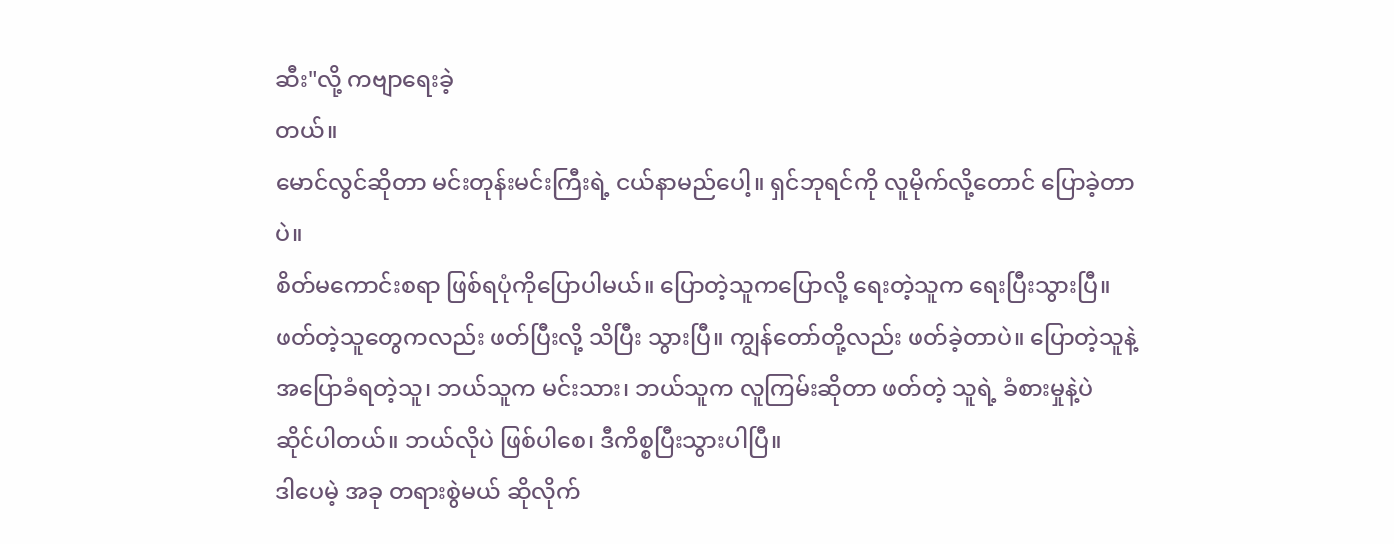ဆီး"လို့ ကဗျာရေးခဲ့
တယ်။
မောင်လွင်ဆိုတာ မင်းတုန်းမင်းကြီးရဲ့ ငယ်နာမည်ပေါ့။ ရှင်ဘုရင်ကို လူမိုက်လို့တောင် ပြောခဲ့တာပဲ။
စိတ်မကောင်းစရာ ဖြစ်ရပုံကိုပြောပါမယ်။ ပြောတဲ့သူကပြောလို့ ရေးတဲ့သူက ရေးပြီးသွားပြီ။
ဖတ်တဲ့သူတွေကလည်း ဖတ်ပြီးလို့ သိပြီး သွားပြီ။ ကျွန်တော်တို့လည်း ဖတ်ခဲ့တာပဲ။ ပြောတဲ့သူနဲ့
အပြောခံရတဲ့သူ၊ ဘယ်သူက မင်းသား၊ ဘယ်သူက လူကြမ်းဆိုတာ ဖတ်တဲ့ သူရဲ့ ခံစားမှုနဲ့ပဲ
ဆိုင်ပါတယ်။ ဘယ်လိုပဲ ဖြစ်ပါစေ၊ ဒီကိစ္စပြီးသွားပါပြီ။
ဒါပေမဲ့ အခု တရားစွဲမယ် ဆိုလိုက်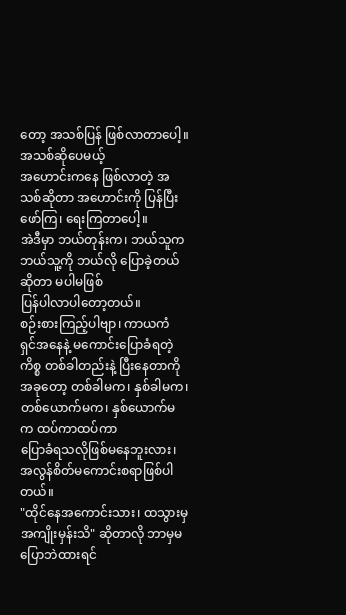တော့ အသစ်ပြန် ဖြစ်လာတာပေါ့။ အသစ်ဆိုပေမယ့်
အဟောင်းကနေ ဖြစ်လာတဲ့ အသစ်ဆိုတာ အဟောင်းကို ပြန်ပြီး ဖော်ကြ၊ ရေးကြတာပေါ့။
အဲဒီမှာ ဘယ်တုန်းက၊ ဘယ်သူက ဘယ်သူ့ကို ဘယ်လို ပြောခဲ့တယ်ဆိုတာ မပါမဖြစ်
ပြန်ပါလာပါတော့တယ်။
စဉ်းစားကြည့်ပါဗျာ၊ ကာယကံ ရှင်အနေနဲ့ မကောင်းပြောခံရတဲ့ ကိစ္စ တစ်ခါတည်းနဲ့ ပြီးနေတာကို
အခုတော့ တစ်ခါမက၊ နှစ်ခါမက၊ တစ်ယောက်မက၊ နှစ်ယောက်မက ထပ်ကာထပ်ကာ
ပြောခံရသလိုဖြစ်မနေဘူးလား၊ အလွန်စိတ်မကောင်းစရာဖြစ်ပါတယ်။
"ထိုင်နေအကောင်းသား၊ ထသွားမှ အကျိုးမှန်းသိ" ဆိုတာလို ဘာမှမပြောဘဲထားရင်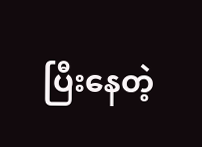ပြီးနေတဲ့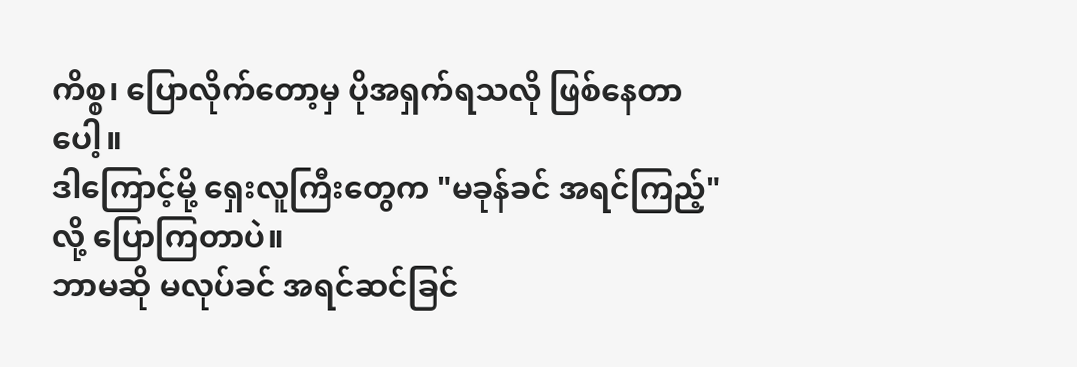ကိစ္စ၊ ပြောလိုက်တော့မှ ပိုအရှက်ရသလို ဖြစ်နေတာပေါ့။
ဒါကြောင့်မို့ ရှေးလူကြီးတွေက "မခုန်ခင် အရင်ကြည့်"လို့ ပြောကြတာပဲ။
ဘာမဆို မလုပ်ခင် အရင်ဆင်ခြင်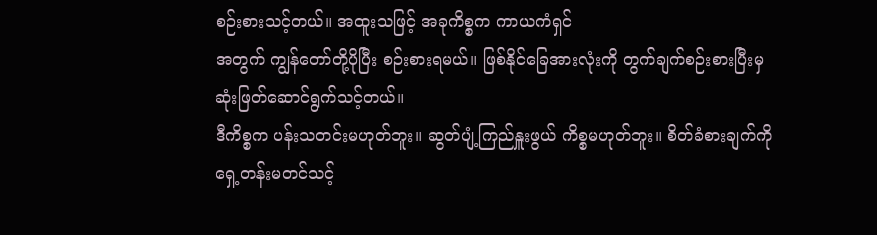စဉ်းစားသင့်တယ်။ အထူးသဖြင့် အခုကိစ္စက ကာယကံရှင်
အတွက် ကျွန်တော်တို့ပိုပြီး စဉ်းစားရမယ်။ ဖြစ်နိုင်ခြေအားလုံးကို တွက်ချက်စဉ်းစားပြီးမှ
ဆုံးဖြတ်ဆောင်ရွက်သင့်တယ်။
ဒီကိစ္စက ပန်းသတင်းမဟုတ်ဘူး။ ဆွတ်ပျံ့ကြည်နှူးဖွယ် ကိစ္စမဟုတ်ဘူး။ စိတ်ခံစားချက်ကို
ရှေ့တန်းမတင်သင့်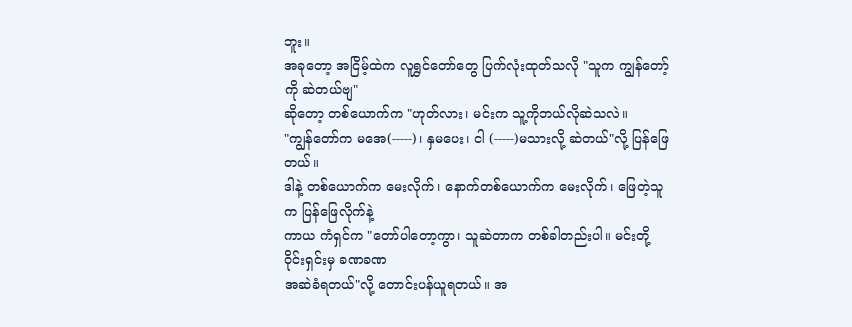ဘူး။
အခုတော့ အငြိမ့်ထဲက လူရွှင်တော်တွေ ပြက်လုံးထုတ်သလို "သူက ကျွန်တော့်ကို ဆဲတယ်ဗျ"
ဆိုတော့ တစ်ယောက်က "ဟုတ်လား၊ မင်းက သူ့ကိုဘယ်လိုဆဲသလဲ။
"ကျွန်တော်က မအေ(-----)၊ နှမပေး၊ ငါ (-----)မသားလို့ ဆဲတယ်"လို့ ပြန်ဖြေတယ်။
ဒါနဲ့ တစ်ယောက်က မေးလိုက်၊ နောက်တစ်ယောက်က မေးလိုက်၊ ဖြေတဲ့သူက ပြန်ဖြေလိုက်နဲ့
ကာယ ကံရှင်က "တော်ပါတော့ကွာ၊ သူဆဲတာက တစ်ခါတည်းပါ။ မင်းတို့ ၀ိုင်းရှင်းမှ ခဏခဏ
အဆဲခံရတယ်"လို့ တောင်းပန်ယူရတယ်။ အ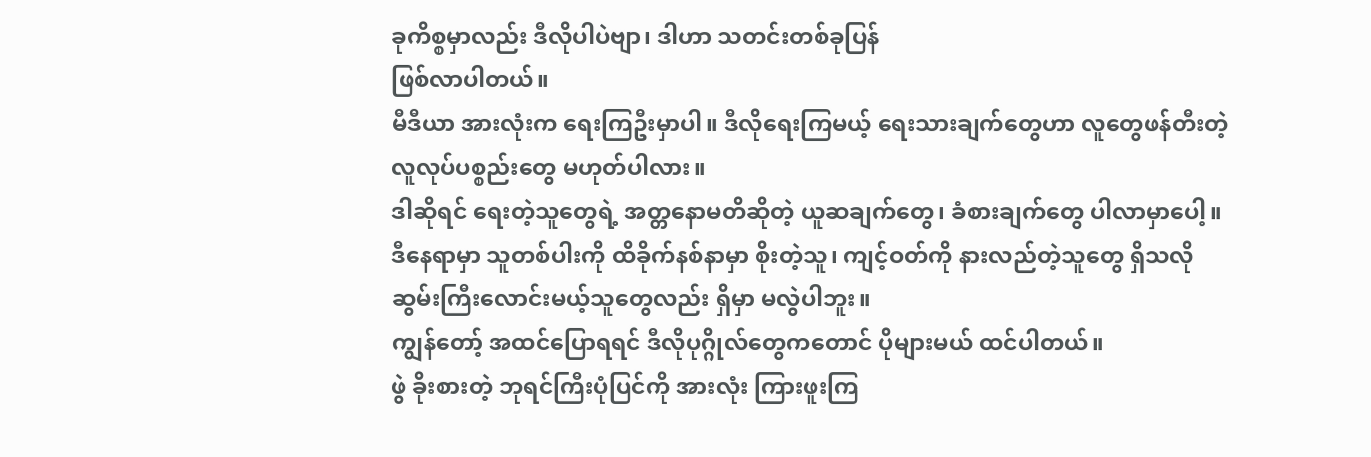ခုကိစ္စမှာလည်း ဒီလိုပါပဲဗျာ၊ ဒါဟာ သတင်းတစ်ခုပြန်
ဖြစ်လာပါတယ်။
မီဒီယာ အားလုံးက ရေးကြဦးမှာပါ။ ဒီလိုရေးကြမယ့် ရေးသားချက်တွေဟာ လူတွေဖန်တီးတဲ့
လူလုပ်ပစ္စည်းတွေ မဟုတ်ပါလား။
ဒါဆိုရင် ရေးတဲ့သူတွေရဲ့ အတ္တနောမတိဆိုတဲ့ ယူဆချက်တွေ၊ ခံစားချက်တွေ ပါလာမှာပေါ့။
ဒီနေရာမှာ သူတစ်ပါးကို ထိခိုက်နစ်နာမှာ စိုးတဲ့သူ၊ ကျင့်ဝတ်ကို နားလည်တဲ့သူတွေ ရှိသလို
ဆွမ်းကြီးလောင်းမယ့်သူတွေလည်း ရှိမှာ မလွဲပါဘူး။
ကျွန်တော့် အထင်ပြောရရင် ဒီလိုပုဂ္ဂိုလ်တွေကတောင် ပိုများမယ် ထင်ပါတယ်။
ဖွဲ ခိုးစားတဲ့ ဘုရင်ကြီးပုံပြင်ကို အားလုံး ကြားဖူးကြ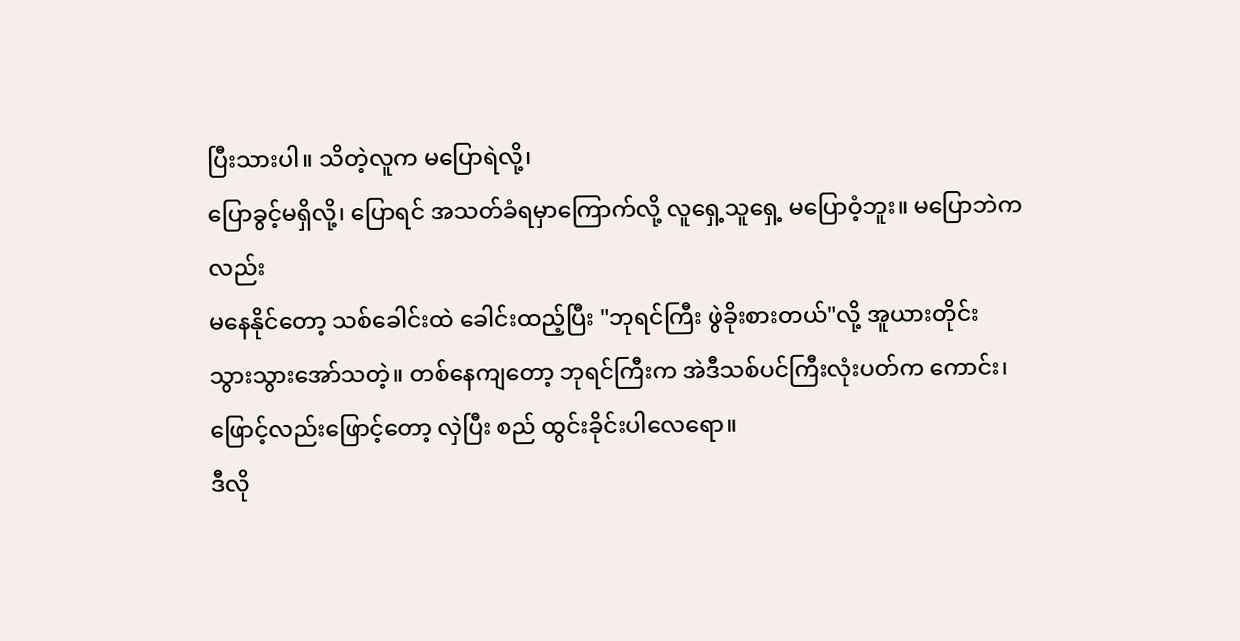ပြီးသားပါ။ သိတဲ့လူက မပြောရဲလို့၊
ပြောခွင့်မရှိလို့၊ ပြောရင် အသတ်ခံရမှာကြောက်လို့ လူရှေ့သူရှေ့ မပြောဝံ့ဘူး။ မပြောဘဲကလည်း
မနေနိုင်တော့ သစ်ခေါင်းထဲ ခေါင်းထည့်ပြီး "ဘုရင်ကြီး ဖွဲခိုးစားတယ်"လို့ အူယားတိုင်း
သွားသွားအော်သတဲ့။ တစ်နေကျတော့ ဘုရင်ကြီးက အဲဒီသစ်ပင်ကြီးလုံးပတ်က ကောင်း၊
ဖြောင့်လည်းဖြောင့်တော့ လှဲပြီး စည် ထွင်းခိုင်းပါလေရော။
ဒီလို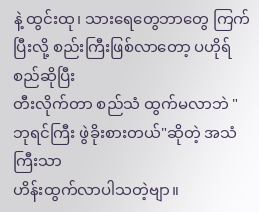နဲ့ ထွင်းထု၊ သားရေတွေဘာတွေ ကြက်ပြီးလို့ စည်းကြီးဖြစ်လာတော့ ပဟိုရ်စည်ဆိုပြီး
တီးလိုက်တာ စည်သံ ထွက်မလာဘဲ "ဘုရင်ကြီး ဖွဲခိုးစားတယ်"ဆိုတဲ့ အသံကြီးသာ
ဟိန်းထွက်လာပါသတဲ့ဗျာ။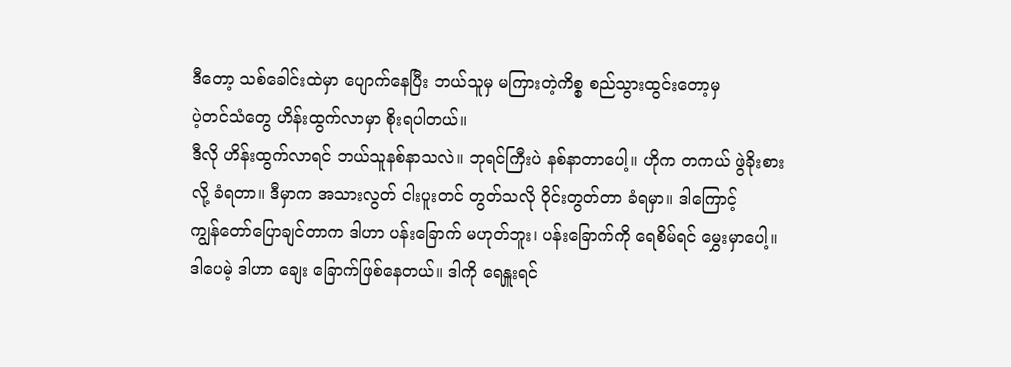ဒီတော့ သစ်ခေါင်းထဲမှာ ပျောက်နေပြီး ဘယ်သူမှ မကြားတဲ့ကိစ္စ စည်သွားထွင်းတော့မှ
ပဲ့တင်သံတွေ ဟိန်းထွက်လာမှာ စိုးရပါတယ်။
ဒီလို ဟိန်းထွက်လာရင် ဘယ်သူနစ်နာသလဲ။ ဘုရင်ကြီးပဲ နစ်နာတာပေါ့။ ဟိုက တကယ် ဖွဲခိုးစား
လို့ ခံရတာ။ ဒီမှာက အသားလွတ် ငါးပူးတင် တွတ်သလို ၀ိုင်းတွတ်တာ ခံရမှာ။ ဒါကြောင့်
ကျွန်တော်ပြောချင်တာက ဒါဟာ ပန်းခြောက် မဟုတ်ဘူး၊ ပန်းခြောက်ကို ရေစိမ်ရင် မွှေးမှာပေါ့။
ဒါပေမဲ့ ဒါဟာ ချေး ခြောက်ဖြစ်နေတယ်။ ဒါကို ရေနှူးရင်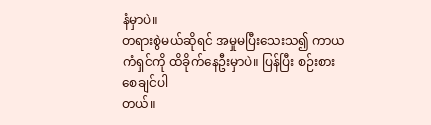နံမှာပဲ။
တရားစွဲမယ်ဆိုရင် အမှုမပြီးသေးသ၍ ကာယကံရှင်ကို ထိခိုက်နေဦးမှာပဲ။ ပြန်ပြီး စဉ်းစားစေချင်ပါ
တယ်။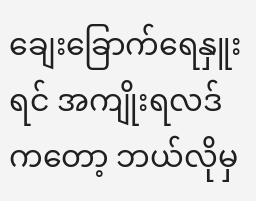ချေးခြောက်ရေနှူးရင် အကျိုးရလဒ်ကတော့ ဘယ်လိုမှ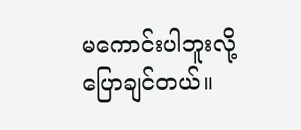မကောင်းပါဘူးလို့ ပြောချင်တယ်။